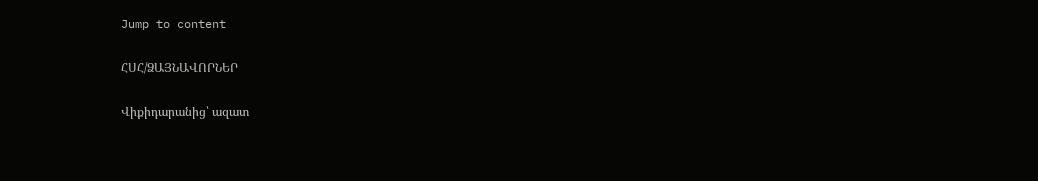Jump to content

ՀՍՀ/ՁԱՅՆԱՎՈՐՆԵՐ

Վիքիդարանից՝ ազատ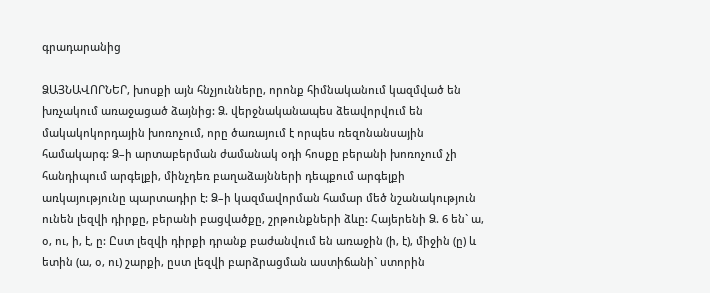գրադարանից

ՁԱՅՆԱՎՈՐՆԵՐ, խոսքի այն հնչյունները, որոնք հիմնականում կազմված են խռչակում առաջացած ձայնից: Ձ. վերջնականապես ձեավորվում են մակակոկորդային խոռոչում, որը ծառայում է որպես ռեզոնանսային համակարգ: Ձ–ի արտաբերման ժամանակ օդի հոսքը բերանի խոռոչում չի հանդիպում արգելքի, մինչդեռ բաղաձայնների դեպքում արգելքի առկայությունը պարտադիր է: Ձ–ի կազմավորման համար մեծ նշանակություն ունեն լեզվի դիրքը, բերանի բացվածքը, շրթունքների ձևը: Հայերենի Ձ. 6 են` ա, օ, ու, ի, է, ը: Ըստ լեզվի դիրքի դրանք բաժանվում են առաջին (ի, է), միջին (ը) և ետին (ա, օ, ու) շարքի, ըստ լեզվի բարձրացման աստիճանի` ստորին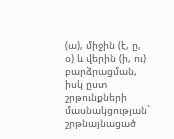(ա), միջին (է, ը, օ) և վերին (ի, ու) բարձրացման, իսկ ըստ շրթունքների մասնակցության` շրթնայնացած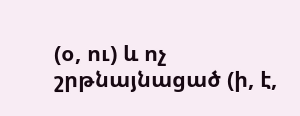(օ, ու) և ոչ շրթնայնացած (ի, է,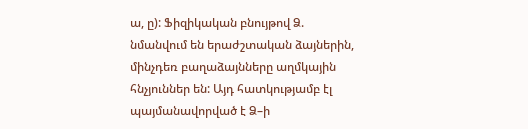ա, ը): Ֆիզիկական բնույթով Ձ. նմանվում են երաժշտական ձայներին, մինչդեռ բաղաձայնները աղմկային հնչյուններ են: Այդ հատկությամբ էլ պայմանավորված է Ձ–ի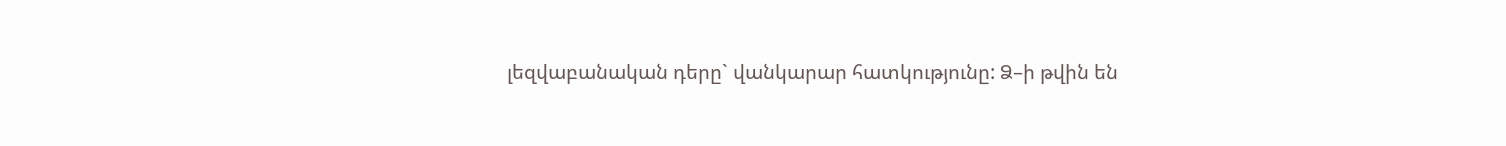լեզվաբանական դերը` վանկարար հատկությունը: Ձ–ի թվին են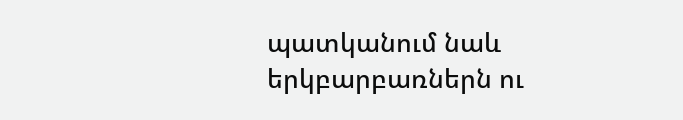պատկանում նաև երկբարբառներն ու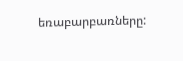եռաբարբառները: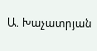Ա. Խաչատրյան